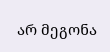არ მეგონა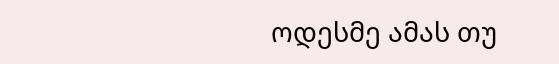ოდესმე ამას თუ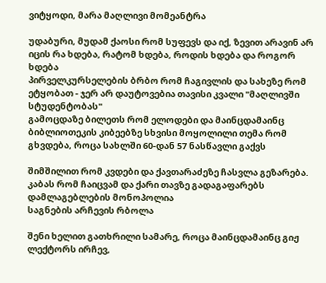ვიტყოდი, მარა მაღლივი მომეანტრა

უდაბური, მუდამ ქაოსი რომ სუფევს და იქ, ზევით არავინ არ იცის რა ხდება, რატომ ხდება, როდის ხდება და როგორ ხდება
პირველკურსელების ბრბო რომ ჩაგივლის და სახეზე რომ ეტყობათ - ჯერ არ დაუტოვებია თავისი კვალი "მაღლივში სტუდენტობას"
გამოცდაზე ბილეთს რომ ელოდები და მაინცდამაინც ბიბლიოთეკის კიბეებზე სხვისი მოყოლილი თემა რომ გხვდება, როცა სახლში 60-დან 57 ნასწავლი გაქვს

შიმშილით რომ კვდები და ქავთარაძეზე ჩასვლა გეზარება.
კაბას რომ ჩაიცვამ და ქარი თავზე გადაგაფარებს
დამლაგებლების მონოპოლია
საგნების არჩევის რბოლა

შენი ხელით გათხრილი სამარე, როცა მაინცდამაინც გიჟ ლექტორს ირჩევ,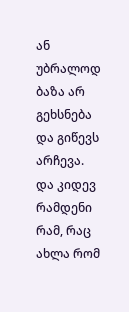ან უბრალოდ ბაზა არ გეხსნება და გიწევს არჩევა.
და კიდევ რამდენი რამ, რაც ახლა რომ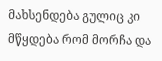მახსენდება გულიც კი მწყდება რომ მორჩა და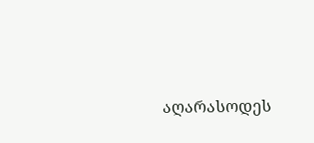აღარასოდეს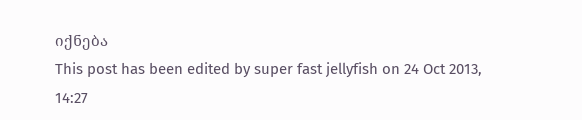იქნება
This post has been edited by super fast jellyfish on 24 Oct 2013, 14:27